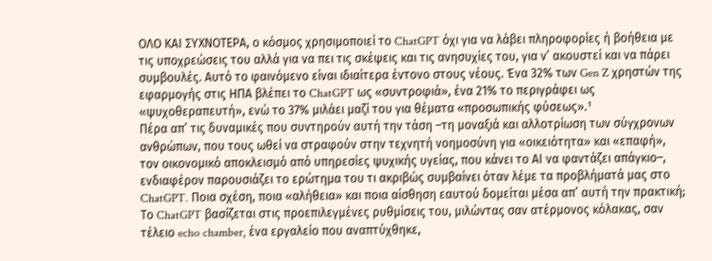ΟΛΟ ΚΑΙ ΣΥΧΝΟΤΕΡΑ, ο κόσμος χρησιμοποιεί το ChatGPT όχι για να λάβει πληροφορίες ή βοήθεια με τις υποχρεώσεις του αλλά για να πει τις σκέψεις και τις ανησυχίες του, για ν’ ακουστεί και να πάρει συμβουλές. Αυτό το φαινόμενο είναι ιδιαίτερα έντονο στους νέους. Ένα 32% των Gen Z χρηστών της εφαρμογής στις ΗΠΑ βλέπει το ChatGPT ως «συντροφιά», ένα 21% το περιγράφει ως «ψυχοθεραπευτή», ενώ το 37% μιλάει μαζί του για θέματα «προσωπικής φύσεως».¹
Πέρα απ’ τις δυναμικές που συντηρούν αυτή την τάση –τη μοναξιά και αλλοτρίωση των σύγχρονων ανθρώπων, που τους ωθεί να στραφούν στην τεχνητή νοημοσύνη για «οικειότητα» και «επαφή», τον οικονομικό αποκλεισμό από υπηρεσίες ψυχικής υγείας, που κάνει το ΑΙ να φαντάζει απάγκιο–, ενδιαφέρον παρουσιάζει το ερώτημα του τι ακριβώς συμβαίνει όταν λέμε τα προβλήματά μας στο ChatGPT. Ποια σχέση, ποια «αλήθεια» και ποια αίσθηση εαυτού δομείται μέσα απ’ αυτή την πρακτική;
Το ChatGPT βασίζεται στις προεπιλεγμένες ρυθμίσεις του, μιλώντας σαν ατέρμονος κόλακας, σαν τέλειο echo chamber, ένα εργαλείο που αναπτύχθηκε,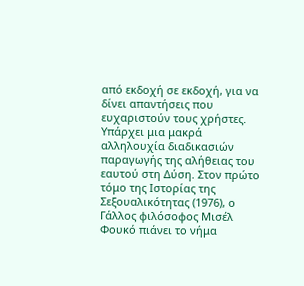από εκδοχή σε εκδοχή, για να δίνει απαντήσεις που ευχαριστούν τους χρήστες.
Υπάρχει μια μακρά αλληλουχία διαδικασιών παραγωγής της αλήθειας του εαυτού στη Δύση. Στον πρώτο τόμο της Ιστορίας της Σεξουαλικότητας (1976), ο Γάλλος φιλόσοφος Μισέλ Φουκό πιάνει το νήμα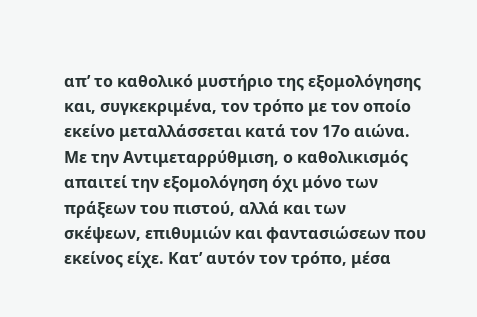απ’ το καθολικό μυστήριο της εξομολόγησης και, συγκεκριμένα, τον τρόπο με τον οποίο εκείνο μεταλλάσσεται κατά τον 17ο αιώνα. Με την Αντιμεταρρύθμιση, ο καθολικισμός απαιτεί την εξομολόγηση όχι μόνο των πράξεων του πιστού, αλλά και των σκέψεων, επιθυμιών και φαντασιώσεων που εκείνος είχε. Κατ’ αυτόν τον τρόπο, μέσα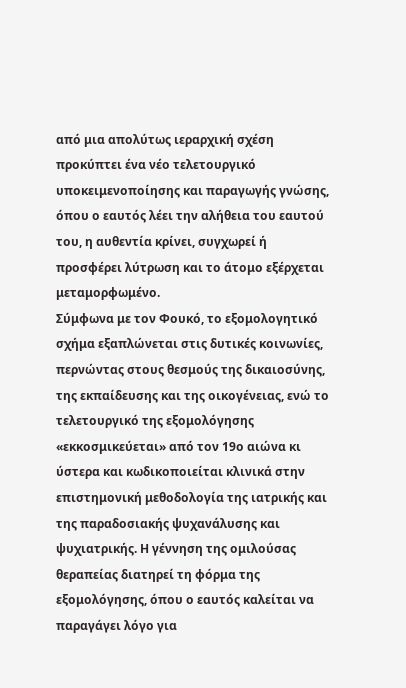από μια απολύτως ιεραρχική σχέση προκύπτει ένα νέο τελετουργικό υποκειμενοποίησης και παραγωγής γνώσης, όπου ο εαυτός λέει την αλήθεια του εαυτού του, η αυθεντία κρίνει, συγχωρεί ή προσφέρει λύτρωση και το άτομο εξέρχεται μεταμορφωμένο.
Σύμφωνα με τον Φουκό, το εξομολογητικό σχήμα εξαπλώνεται στις δυτικές κοινωνίες, περνώντας στους θεσμούς της δικαιοσύνης, της εκπαίδευσης και της οικογένειας, ενώ το τελετουργικό της εξομολόγησης «εκκοσμικεύεται» από τον 19ο αιώνα κι ύστερα και κωδικοποιείται κλινικά στην επιστημονική μεθοδολογία της ιατρικής και της παραδοσιακής ψυχανάλυσης και ψυχιατρικής. Η γέννηση της ομιλούσας θεραπείας διατηρεί τη φόρμα της εξομολόγησης, όπου ο εαυτός καλείται να παραγάγει λόγο για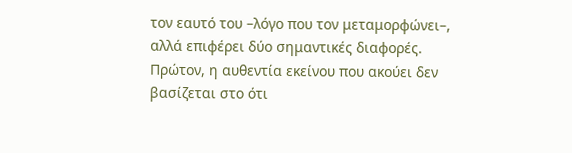τον εαυτό του –λόγο που τον μεταμορφώνει–, αλλά επιφέρει δύο σημαντικές διαφορές. Πρώτον, η αυθεντία εκείνου που ακούει δεν βασίζεται στο ότι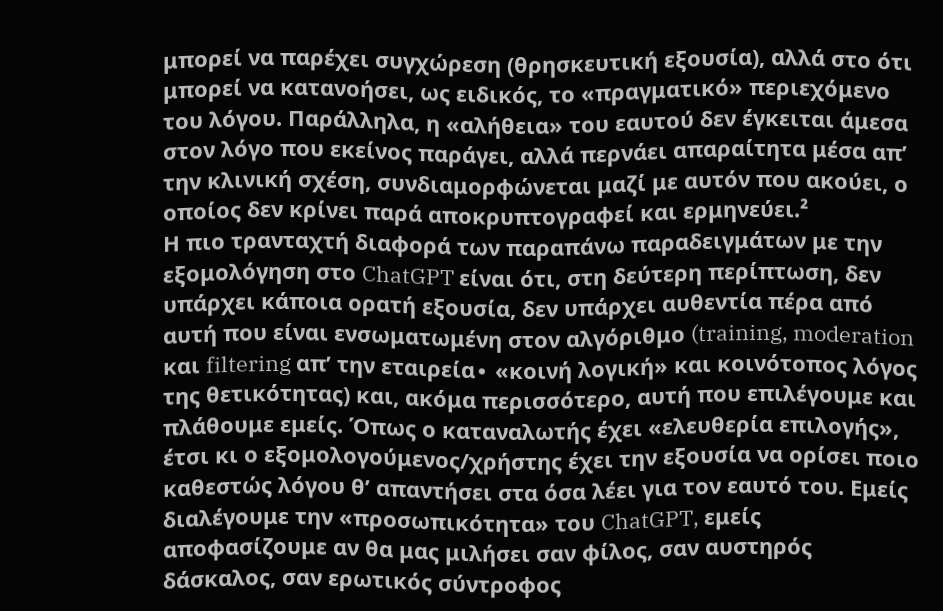μπορεί να παρέχει συγχώρεση (θρησκευτική εξουσία), αλλά στο ότι μπορεί να κατανοήσει, ως ειδικός, το «πραγματικό» περιεχόμενο του λόγου. Παράλληλα, η «αλήθεια» του εαυτού δεν έγκειται άμεσα στον λόγο που εκείνος παράγει, αλλά περνάει απαραίτητα μέσα απ’ την κλινική σχέση, συνδιαμορφώνεται μαζί με αυτόν που ακούει, ο οποίος δεν κρίνει παρά αποκρυπτογραφεί και ερμηνεύει.²
Η πιο τρανταχτή διαφορά των παραπάνω παραδειγμάτων με την εξομολόγηση στο ChatGPT είναι ότι, στη δεύτερη περίπτωση, δεν υπάρχει κάποια ορατή εξουσία, δεν υπάρχει αυθεντία πέρα από αυτή που είναι ενσωματωμένη στον αλγόριθμο (training, moderation και filtering απ’ την εταιρεία∙ «κοινή λογική» και κοινότοπος λόγος της θετικότητας) και, ακόμα περισσότερο, αυτή που επιλέγουμε και πλάθουμε εμείς. Όπως ο καταναλωτής έχει «ελευθερία επιλογής», έτσι κι ο εξομολογούμενος/χρήστης έχει την εξουσία να ορίσει ποιο καθεστώς λόγου θ’ απαντήσει στα όσα λέει για τον εαυτό του. Εμείς διαλέγουμε την «προσωπικότητα» του ChatGPT, εμείς αποφασίζουμε αν θα μας μιλήσει σαν φίλος, σαν αυστηρός δάσκαλος, σαν ερωτικός σύντροφος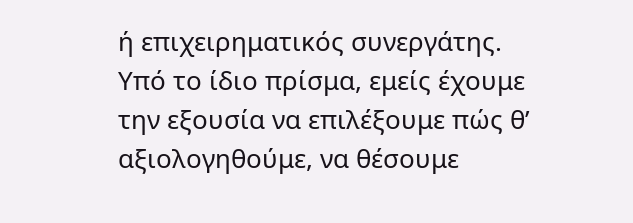ή επιχειρηματικός συνεργάτης. Υπό το ίδιο πρίσμα, εμείς έχουμε την εξουσία να επιλέξουμε πώς θ’ αξιολογηθούμε, να θέσουμε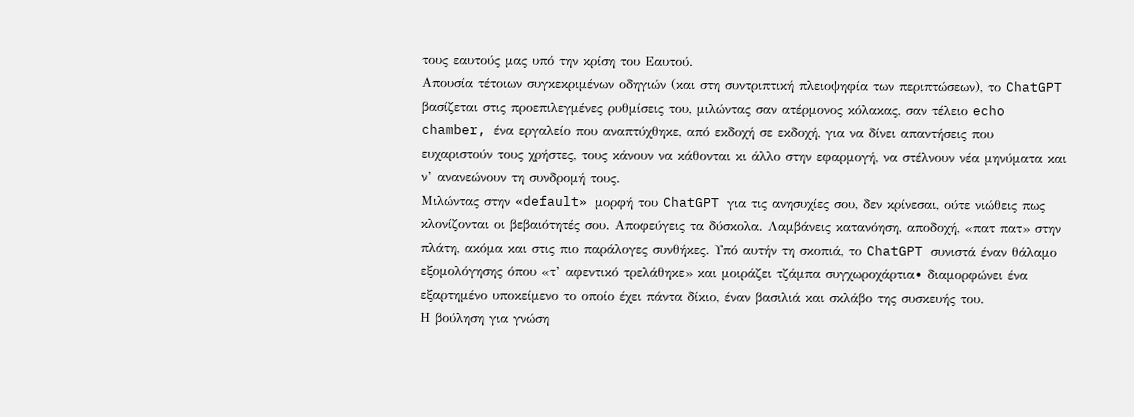τους εαυτούς μας υπό την κρίση του Εαυτού.
Απουσία τέτοιων συγκεκριμένων οδηγιών (και στη συντριπτική πλειοψηφία των περιπτώσεων), το ChatGPT βασίζεται στις προεπιλεγμένες ρυθμίσεις του, μιλώντας σαν ατέρμονος κόλακας, σαν τέλειο echo chamber, ένα εργαλείο που αναπτύχθηκε, από εκδοχή σε εκδοχή, για να δίνει απαντήσεις που ευχαριστούν τους χρήστες, τους κάνουν να κάθονται κι άλλο στην εφαρμογή, να στέλνουν νέα μηνύματα και ν’ ανανεώνουν τη συνδρομή τους.
Μιλώντας στην «default» μορφή του ChatGPT για τις ανησυχίες σου, δεν κρίνεσαι, ούτε νιώθεις πως κλονίζονται οι βεβαιότητές σου. Αποφεύγεις τα δύσκολα. Λαμβάνεις κατανόηση, αποδοχή, «πατ πατ» στην πλάτη, ακόμα και στις πιο παράλογες συνθήκες. Υπό αυτήν τη σκοπιά, το ChatGPT συνιστά έναν θάλαμο εξομολόγησης όπου «τ’ αφεντικό τρελάθηκε» και μοιράζει τζάμπα συγχωροχάρτια∙ διαμορφώνει ένα εξαρτημένο υποκείμενο το οποίο έχει πάντα δίκιο, έναν βασιλιά και σκλάβο της συσκευής του.
Η βούληση για γνώση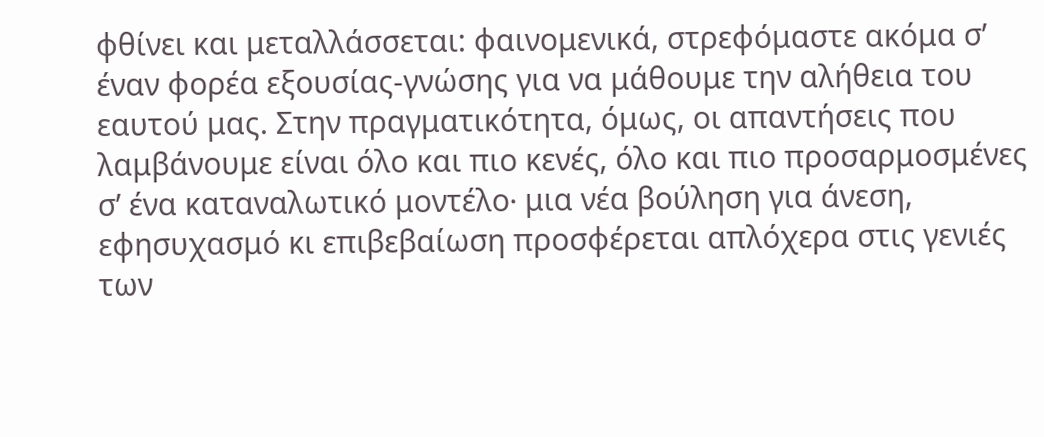φθίνει και μεταλλάσσεται: φαινομενικά, στρεφόμαστε ακόμα σ’ έναν φορέα εξουσίας-γνώσης για να μάθουμε την αλήθεια του εαυτού μας. Στην πραγματικότητα, όμως, οι απαντήσεις που λαμβάνουμε είναι όλο και πιο κενές, όλο και πιο προσαρμοσμένες σ’ ένα καταναλωτικό μοντέλο∙ μια νέα βούληση για άνεση, εφησυχασμό κι επιβεβαίωση προσφέρεται απλόχερα στις γενιές των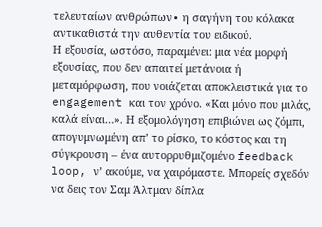τελευταίων ανθρώπων∙ η σαγήνη του κόλακα αντικαθιστά την αυθεντία του ειδικού.
Η εξουσία, ωστόσο, παραμένει: μια νέα μορφή εξουσίας, που δεν απαιτεί μετάνοια ή μεταμόρφωση, που νοιάζεται αποκλειστικά για το engagement και τον χρόνο. «Και μόνο που μιλάς, καλά είναι…». Η εξομολόγηση επιβιώνει ως ζόμπι, απογυμνωμένη απ’ το ρίσκο, το κόστος και τη σύγκρουση – ένα αυτορρυθμιζομένο feedback loop, ν’ ακούμε, να χαιρόμαστε. Μπορείς σχεδόν να δεις τον Σαμ Άλτμαν δίπλα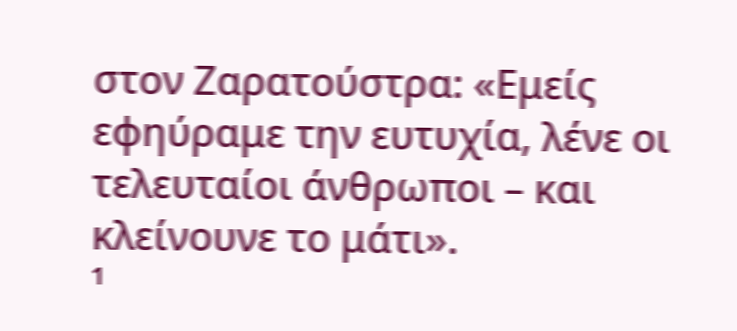στον Ζαρατούστρα: «Εμείς εφηύραμε την ευτυχία, λένε οι τελευταίοι άνθρωποι – και κλείνουνε το μάτι».
¹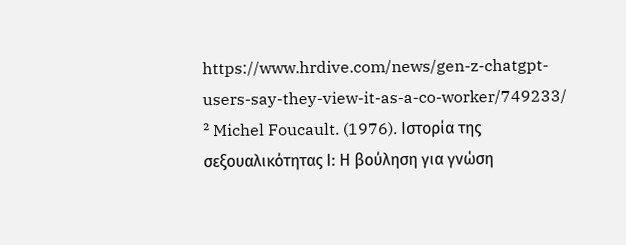https://www.hrdive.com/news/gen-z-chatgpt-users-say-they-view-it-as-a-co-worker/749233/
² Michel Foucault. (1976). Ιστορία της σεξουαλικότητας Ι: Η βούληση για γνώση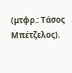(μτφρ.: Τάσος Μπέτζελος).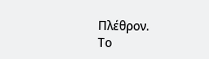Πλέθρον.
Το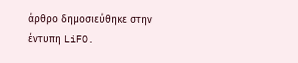άρθρο δημοσιεύθηκε στην έντυπη LiFO.